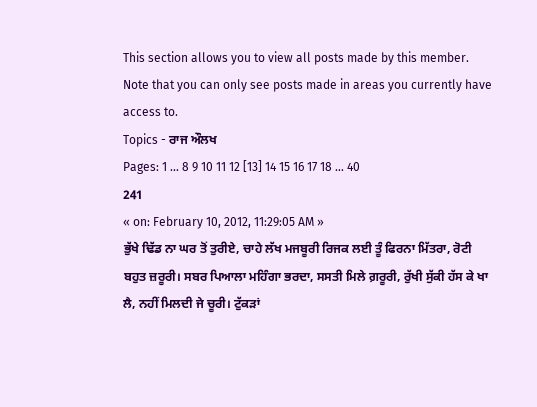This section allows you to view all posts made by this member. Note that you can only see posts made in areas you currently have access to.
Topics - ਰਾਜ ਔਲਖ
Pages: 1 ... 8 9 10 11 12 [13] 14 15 16 17 18 ... 40
241
« on: February 10, 2012, 11:29:05 AM »
ਭੁੱਖੇ ਢਿੱਡ ਨਾ ਘਰ ਤੋਂ ਤੁਰੀਏ, ਚਾਹੇ ਲੱਖ ਮਜਬੂਰੀ ਰਿਜਕ ਲਈ ਤੂੰ ਫਿਰਨਾ ਮਿੱਤਰਾ, ਰੋਟੀ ਬਹੁਤ ਜ਼ਰੂਰੀ। ਸਬਰ ਪਿਆਲਾ ਮਹਿੰਗਾ ਭਰਦਾ, ਸਸਤੀ ਮਿਲੇ ਗ਼ਰੂਰੀ, ਰੁੱਖੀ ਸੁੱਕੀ ਹੱਸ ਕੇ ਖਾ ਲੈ, ਨਹੀਂ ਮਿਲਦੀ ਜੇ ਚੂਰੀ। ਟੁੱਕੜਾਂ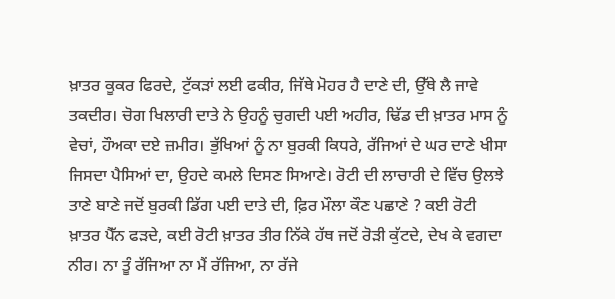ਖ਼ਾਤਰ ਕੂਕਰ ਫਿਰਦੇ, ਟੁੱਕੜਾਂ ਲਈ ਫਕੀਰ, ਜਿੱਥੇ ਮੋਹਰ ਹੈ ਦਾਣੇ ਦੀ, ਉੱਥੇ ਲੈ ਜਾਵੇ ਤਕਦੀਰ। ਚੋਗ ਖਿਲਾਰੀ ਦਾਤੇ ਨੇ ਉਹਨੂੰ ਚੁਗਦੀ ਪਈ ਅਹੀਰ, ਢਿੱਡ ਦੀ ਖ਼ਾਤਰ ਮਾਸ ਨੂੰ ਵੇਚਾਂ, ਹੌਅਕਾ ਦਏ ਜ਼ਮੀਰ। ਭੁੱਖਿਆਂ ਨੂੰ ਨਾ ਬੁਰਕੀ ਕਿਧਰੇ, ਰੱਜਿਆਂ ਦੇ ਘਰ ਦਾਣੇ ਖੀਸਾ ਜਿਸਦਾ ਪੈਸਿਆਂ ਦਾ, ਉਹਦੇ ਕਮਲੇ ਦਿਸਣ ਸਿਆਣੇ। ਰੋਟੀ ਦੀ ਲਾਚਾਰੀ ਦੇ ਵਿੱਚ ਉਲਝੇ ਤਾਣੇ ਬਾਣੇ ਜਦੋਂ ਬੁਰਕੀ ਡਿੱਗ ਪਈ ਦਾਤੇ ਦੀ, ਫ਼ਿਰ ਮੌਲਾ ਕੌਣ ਪਛਾਣੇ ? ਕਈ ਰੋਟੀ ਖ਼ਾਤਰ ਪੈੱਨ ਫੜਦੇ, ਕਈ ਰੋਟੀ ਖ਼ਾਤਰ ਤੀਰ ਨਿੱਕੇ ਹੱਥ ਜਦੋਂ ਰੋੜੀ ਕੁੱਟਦੇ, ਦੇਖ ਕੇ ਵਗਦਾ ਨੀਰ। ਨਾ ਤੂੰ ਰੱਜਿਆ ਨਾ ਮੈਂ ਰੱਜਿਆ, ਨਾ ਰੱਜੇ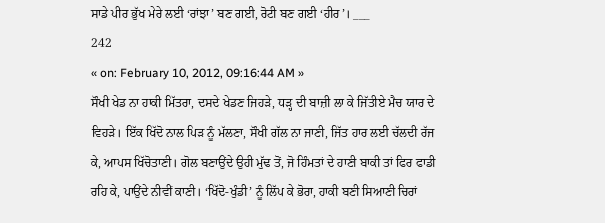ਸਾਡੇ ਪੀਰ ਭੁੱਖ ਮੇਰੇ ਲਈ ‘ਰਾਂਝਾ’ ਬਣ ਗਈ, ਰੋਟੀ ਬਣ ਗਈ ‘ਹੀਰ’। ___
242
« on: February 10, 2012, 09:16:44 AM »
ਸੌਖੀ ਖੇਡ ਨਾ ਹਾਕੀ ਮਿੱਤਰਾ, ਦਸਦੇ ਖੇਡਣ ਜਿਹੜੇ, ਧੜ੍ਹ ਦੀ ਬਾਜ਼ੀ ਲਾ ਕੇ ਜਿੱਤੀਏ ਮੈਚ ਯਾਰ ਦੇ ਵਿਹੜੇ। ਇੱਕ ਖਿੱਦੋ ਨਾਲ ਪਿੜ ਨੂੰ ਮੱਲਣਾ, ਸੌਖੀ ਗੱਲ ਨਾ ਜਾਣੀ, ਜਿੱਤ ਹਾਰ ਲਈ ਚੱਲਦੀ ਰੱਜ ਕੇ, ਆਪਸ ਖਿੱਚੋਤਾਣੀ। ਗੋਲ ਬਣਾਉਂਦੇ ਉਹੀ ਮੁੱਢ ਤੋਂ, ਜੋ ਹਿੰਮਤਾਂ ਦੇ ਹਾਣੀ ਬਾਕੀ ਤਾਂ ਫਿਰ ਫਾਡੀ ਰਹਿ ਕੇ, ਪਾਉਂਦੇ ਨੀਵੀਂ ਕਾਣੀ। ‘ਖਿੱਦੋ-ਖੁੰਡੀ’ ਨੂੰ ਲਿੱਪ ਕੇ ਭੋਰਾ, ਹਾਕੀ ਬਣੀ ਸਿਆਣੀ ਚਿਰਾਂ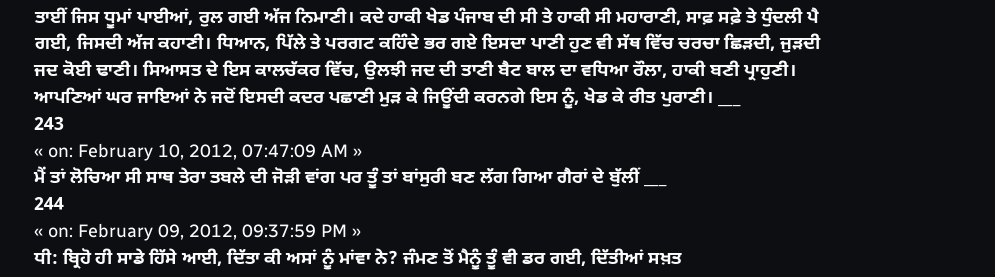ਤਾਈਂ ਜਿਸ ਧੂਮਾਂ ਪਾਈਆਂ, ਰੁਲ ਗਈ ਅੱਜ ਨਿਮਾਣੀ। ਕਦੇ ਹਾਕੀ ਖੇਡ ਪੰਜਾਬ ਦੀ ਸੀ ਤੇ ਹਾਕੀ ਸੀ ਮਹਾਰਾਣੀ, ਸਾਫ਼ ਸਫ਼ੇ ਤੇ ਧੁੰਦਲੀ ਪੈ ਗਈ, ਜਿਸਦੀ ਅੱਜ ਕਹਾਣੀ। ਧਿਆਨ, ਪਿੱਲੇ ਤੇ ਪਰਗਟ ਕਹਿੰਦੇ ਭਰ ਗਏ ਇਸਦਾ ਪਾਣੀ ਹੁਣ ਵੀ ਸੱਥ ਵਿੱਚ ਚਰਚਾ ਛਿੜਦੀ, ਜੁੜਦੀ ਜਦ ਕੋਈ ਢਾਣੀ। ਸਿਆਸਤ ਦੇ ਇਸ ਕਾਲਚੱਕਰ ਵਿੱਚ, ਉਲਝੀ ਜਦ ਦੀ ਤਾਣੀ ਬੈਟ ਬਾਲ ਦਾ ਵਧਿਆ ਰੌਲਾ, ਹਾਕੀ ਬਣੀ ਪ੍ਰਾਹੁਣੀ। ਆਪਣਿਆਂ ਘਰ ਜਾਇਆਂ ਨੇ ਜਦੋਂ ਇਸਦੀ ਕਦਰ ਪਛਾਣੀ ਮੁੜ ਕੇ ਜਿਊਂਦੀ ਕਰਨਗੇ ਇਸ ਨੂੰ, ਖੇਡ ਕੇ ਰੀਤ ਪੁਰਾਣੀ। ___
243
« on: February 10, 2012, 07:47:09 AM »
ਮੈਂ ਤਾਂ ਲੋਚਿਆ ਸੀ ਸਾਥ ਤੇਰਾ ਤਬਲੇ ਦੀ ਜੋੜੀ ਵਾਂਗ ਪਰ ਤੂੰ ਤਾਂ ਬਾਂਸੁਰੀ ਬਣ ਲੱਗ ਗਿਆ ਗੈਰਾਂ ਦੇ ਬੁੱਲੀਂ ___
244
« on: February 09, 2012, 09:37:59 PM »
ਧੀ: ਬ੍ਰਿਹੋ ਹੀ ਸਾਡੇ ਹਿੱਸੇ ਆਈ, ਦਿੱਤਾ ਕੀ ਅਸਾਂ ਨੂੰ ਮਾਂਵਾ ਨੇ? ਜੰਮਣ ਤੋਂ ਮੈਨੂੰ ਤੂੰ ਵੀ ਡਰ ਗਈ, ਦਿੱਤੀਆਂ ਸਖ਼ਤ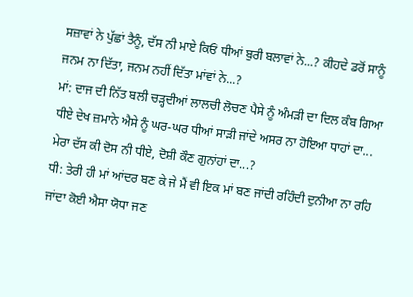ਸਜ਼ਾਵਾਂ ਨੇ ਪੁੱਛਾਂ ਤੈਨੂੰ, ਦੱਸ ਨੀ ਮਾਏ ਕਿਓਂ ਧੀਆਂ ਬੁਰੀ ਬਲਾਵਾਂ ਨੇ...? ਕੀਹਦੇ ਡਰੋਂ ਸਾਨੂੰ ਜਨਮ ਨਾ ਦਿੱਤਾ, ਜਨਮ ਨਹੀਂ ਦਿੱਤਾ ਮਾਂਵਾਂ ਨੇ...?
ਮਾਂ: ਦਾਜ ਦੀ ਨਿੱਤ ਬਲੀ ਚੜ੍ਹਦੀਆਂ ਲਾਲਚੀ ਲੋਚਣ ਪੈਸੇ ਨੂੰ ਅੰਮੜੀ ਦਾ ਦਿਲ ਕੰਬ ਗਿਆ ਧੀਏ ਦੇਖ ਜ਼ਮਾਨੇ ਐਸੇ ਨੂੰ ਘਰ-ਘਰ ਧੀਆਂ ਸਾੜੀ ਜਾਂਦੇ ਅਸਰ ਨਾ ਹੋਇਆ ਧਾਹਾਂ ਦਾ... ਮੇਰਾ ਦੱਸ ਕੀ ਦੋਸ ਨੀ ਧੀਏ, ਦੋਸ਼ੀ ਕੌਣ ਗੁਨਾਂਹਾਂ ਦਾ...?
ਧੀ: ਤੇਰੀ ਹੀ ਮਾਂ ਆਂਦਰ ਬਣ ਕੇ ਜੇ ਮੈਂ ਵੀ ਇਕ ਮਾਂ ਬਣ ਜਾਂਦੀ ਰਹਿੰਦੀ ਦੁਨੀਆ ਨਾ ਰਹਿ ਜਾਂਦਾ ਕੋਈ ਐਸਾ ਯੋਧਾ ਜਣ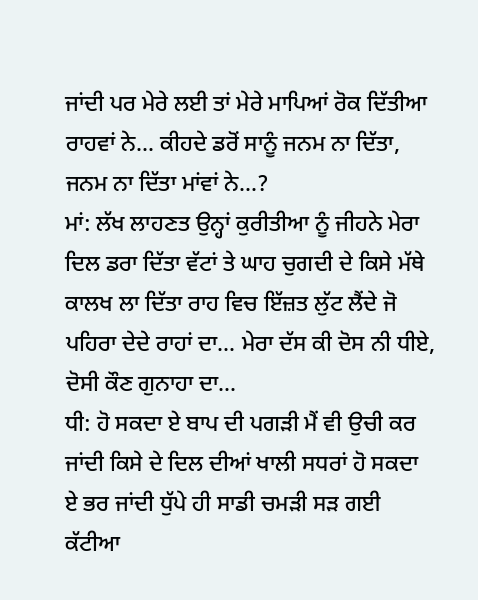ਜਾਂਦੀ ਪਰ ਮੇਰੇ ਲਈ ਤਾਂ ਮੇਰੇ ਮਾਪਿਆਂ ਰੋਕ ਦਿੱਤੀਆ ਰਾਹਵਾਂ ਨੇ... ਕੀਹਦੇ ਡਰੋਂ ਸਾਨੂੰ ਜਨਮ ਨਾ ਦਿੱਤਾ, ਜਨਮ ਨਾ ਦਿੱਤਾ ਮਾਂਵਾਂ ਨੇ...?
ਮਾਂ: ਲੱਖ ਲਾਹਣਤ ਉਨ੍ਹਾਂ ਕੁਰੀਤੀਆ ਨੂੰ ਜੀਹਨੇ ਮੇਰਾ ਦਿਲ ਡਰਾ ਦਿੱਤਾ ਵੱਟਾਂ ਤੇ ਘਾਹ ਚੁਗਦੀ ਦੇ ਕਿਸੇ ਮੱਥੇ ਕਾਲਖ ਲਾ ਦਿੱਤਾ ਰਾਹ ਵਿਚ ਇੱਜ਼ਤ ਲੁੱਟ ਲੈਂਦੇ ਜੋ ਪਹਿਰਾ ਦੇਦੇ ਰਾਹਾਂ ਦਾ... ਮੇਰਾ ਦੱਸ ਕੀ ਦੋਸ ਨੀ ਧੀਏ, ਦੋਸੀ ਕੌਣ ਗੁਨਾਹਾ ਦਾ...
ਧੀ: ਹੋ ਸਕਦਾ ਏ ਬਾਪ ਦੀ ਪਗੜੀ ਮੈਂ ਵੀ ਉਚੀ ਕਰ ਜਾਂਦੀ ਕਿਸੇ ਦੇ ਦਿਲ ਦੀਆਂ ਖਾਲੀ ਸਧਰਾਂ ਹੋ ਸਕਦਾ ਏ ਭਰ ਜਾਂਦੀ ਧੁੱਪੇ ਹੀ ਸਾਡੀ ਚਮੜੀ ਸੜ ਗਈ ਕੱਟੀਆ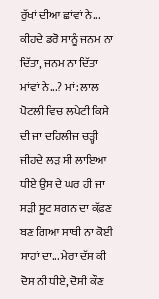ਰੁੱਖਾਂ ਦੀਆ ਛਾਂਵਾਂ ਨੇ... ਕੀਹਦੇ ਡਰੋ ਸਾਨੂੰ ਜਨਮ ਨਾ ਦਿੱਤਾ, ਜਨਮ ਨਾ ਦਿੱਤਾ ਮਾਂਵਾਂ ਨੇ...? ਮਾਂ: ਲਾਲ ਪੋਟਲੀ ਵਿਚ ਲਪੇਟੀ ਕਿਸੇ ਦੀ ਜਾ ਦਹਿਲੀਜ ਚੜ੍ਹੀ ਜੀਹਦੇ ਲੜ ਸੀ ਲਾਇਆ ਧੀਏ ਉਸ ਦੇ ਘਰ ਹੀ ਜਾ ਸੜੀ ਸੂਟ ਸ਼ਗਨ ਦਾ ਕੱਫ਼ਣ ਬਣ ਗਿਆ ਸਾਥੀ ਨਾ ਕੋਈ ਸਾਹਾਂ ਦਾ... ਮੇਰਾ ਦੱਸ ਕੀ ਦੋਸ ਨੀ ਧੀਏ, ਦੋਸੀ ਕੌਣ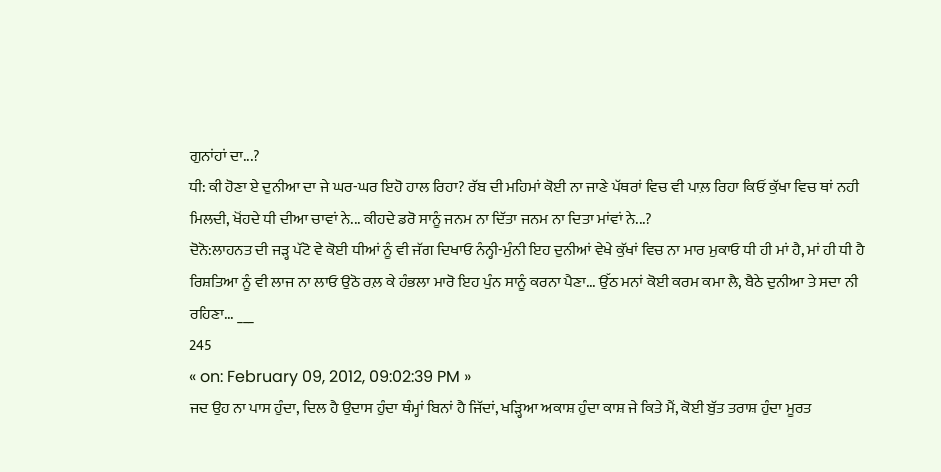ਗੁਨਾਂਹਾਂ ਦਾ...?
ਧੀ: ਕੀ ਹੋਣਾ ਏ ਦੁਨੀਆ ਦਾ ਜੇ ਘਰ-ਘਰ ਇਹੋ ਹਾਲ ਰਿਹਾ? ਰੱਬ ਦੀ ਮਹਿਮਾਂ ਕੋਈ ਨਾ ਜਾਣੇ ਪੱਥਰਾਂ ਵਿਚ ਵੀ ਪਾਲ਼ ਰਿਹਾ ਕਿਓਂ ਕੁੱਖਾ ਵਿਚ ਥਾਂ ਨਹੀ ਮਿਲਦੀ, ਖੋਂਹਦੇ ਧੀ ਦੀਆ ਚਾਵਾਂ ਨੇ... ਕੀਹਦੇ ਡਰੋ ਸਾਨੂੰ ਜਨਮ ਨਾ ਦਿੱਤਾ ਜਨਮ ਨਾ ਦਿਤਾ ਮਾਂਵਾਂ ਨੇ...?
ਦੋਨੋ:ਲਾਹਨਤ ਦੀ ਜੜ੍ਹ ਪੱਟੋ ਵੇ ਕੋਈ ਧੀਆਂ ਨੂੰ ਵੀ ਜੱਗ ਦਿਖਾਓ ਨੰਨ੍ਹੀ-ਮੁੰਨੀ ਇਹ ਦੁਨੀਆਂ ਵੇਖੇ ਕੁੱਖਾਂ ਵਿਚ ਨਾ ਮਾਰ ਮੁਕਾਓ ਧੀ ਹੀ ਮਾਂ ਹੈ, ਮਾਂ ਹੀ ਧੀ ਹੈ ਰਿਸ਼ਤਿਆ ਨੂੰ ਵੀ ਲਾਜ ਨਾ ਲਾਓ ਉਠੋ ਰਲ਼ ਕੇ ਹੰਭਲਾ ਮਾਰੋ ਇਹ ਪੁੰਨ ਸਾਨੂੰ ਕਰਨਾ ਪੈਣਾ... ਉੱਠ ਮਨਾਂ ਕੋਈ ਕਰਮ ਕਮਾ ਲੈ, ਬੈਠੇ ਦੁਨੀਆ ਤੇ ਸਦਾ ਨੀ ਰਹਿਣਾ... ___
245
« on: February 09, 2012, 09:02:39 PM »
ਜਦ ਉਹ ਨਾ ਪਾਸ ਹੁੰਦਾ, ਦਿਲ ਹੈ ਉਦਾਸ ਹੁੰਦਾ ਥੰਮ੍ਹਾਂ ਬਿਨਾਂ ਹੈ ਜਿੱਦਾਂ, ਖੜ੍ਹਿਆ ਅਕਾਸ਼ ਹੁੰਦਾ ਕਾਸ਼ ਜੇ ਕਿਤੇ ਮੈਂ, ਕੋਈ ਬੁੱਤ ਤਰਾਸ਼ ਹੁੰਦਾ ਮੂਰਤ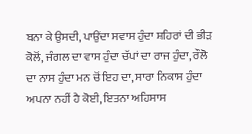ਬਨਾ ਕੇ ਉਸਦੀ, ਪਾਉਂਦਾ ਸਵਾਸ ਹੁੰਦਾ ਸ਼ਹਿਰਾਂ ਦੀ ਭੀੜ ਕੋਲੋਂ, ਜੰਗਲ ਦਾ ਵਾਸ ਹੁੰਦਾ ਚੱਪਾਂ ਦਾ ਰਾਜ ਹੁੰਦਾ, ਰੌਲੋ ਦਾ ਨਾਸ ਹੁੰਦਾ ਮਨ ਚੋਂ ਇਹ ਦਾ, ਸਾਰਾ ਨਿਕਾਸ ਹੁੰਦਾ ਅਪਨਾ ਨਹੀਂ ਹੈ ਕੋਈ, ਇਤਨਾ ਅਹਿਸਾਸ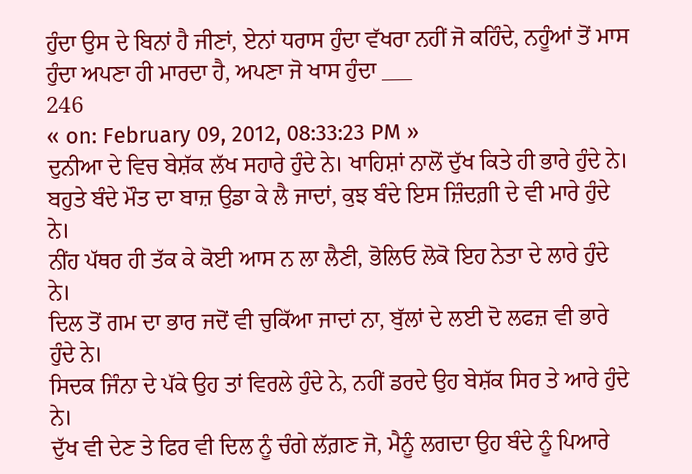ਹੁੰਦਾ ਉਸ ਦੇ ਬਿਨਾਂ ਹੈ ਜੀਣਾਂ, ਏਨਾਂ ਧਰਾਸ ਹੁੰਦਾ ਵੱਖਰਾ ਨਹੀਂ ਜੋ ਕਹਿੰਦੇ, ਨਹੂੰਆਂ ਤੋਂ ਮਾਸ ਹੁੰਦਾ ਅਪਣਾ ਹੀ ਮਾਰਦਾ ਹੈ, ਅਪਣਾ ਜੋ ਖਾਸ ਹੁੰਦਾ ___
246
« on: February 09, 2012, 08:33:23 PM »
ਦੁਨੀਆ ਦੇ ਵਿਚ ਬੇਸ਼ੱਕ ਲੱਖ ਸਹਾਰੇ ਹੁੰਦੇ ਨੇ। ਖਾਹਿਸ਼ਾਂ ਨਾਲੋਂ ਦੁੱਖ ਕਿਤੇ ਹੀ ਭਾਰੇ ਹੁੰਦੇ ਨੇ।
ਬਹੁਤੇ ਬੰਦੇ ਮੌਤ ਦਾ ਬਾਜ਼ ਉਡਾ ਕੇ ਲੈ ਜਾਦਾਂ, ਕੁਝ ਬੰਦੇ ਇਸ ਜ਼ਿੰਦਗ਼ੀ ਦੇ ਵੀ ਮਾਰੇ ਹੁੰਦੇ ਨੇ।
ਨੀਂਹ ਪੱਥਰ ਹੀ ਤੱਕ ਕੇ ਕੋਈ ਆਸ ਨ ਲਾ ਲੈਣੀ, ਭੋਲਿਓ ਲੋਕੋ ਇਹ ਨੇਤਾ ਦੇ ਲਾਰੇ ਹੁੰਦੇ ਨੇ।
ਦਿਲ ਤੋਂ ਗਮ ਦਾ ਭਾਰ ਜਦੋਂ ਵੀ ਚੁਕਿੱਆ ਜਾਦਾਂ ਨਾ, ਬੁੱਲਾਂ ਦੇ ਲਈ ਦੋ ਲਫਜ਼ ਵੀ ਭਾਰੇ ਹੁੰਦੇ ਨੇ।
ਸਿਦਕ ਜਿੰਨਾ ਦੇ ਪੱਕੇ ਉਹ ਤਾਂ ਵਿਰਲੇ ਹੁੰਦੇ ਨੇ, ਨਹੀਂ ਡਰਦੇ ਉਹ ਬੇਸ਼ੱਕ ਸਿਰ ਤੇ ਆਰੇ ਹੁੰਦੇ ਨੇ।
ਦੁੱਖ ਵੀ ਦੇਣ ਤੇ ਫਿਰ ਵੀ ਦਿਲ ਨੂੰ ਚੰਗੇ ਲੱਗ਼ਣ ਜੋ, ਮੈਨੂੰ ਲਗਦਾ ਉਹ ਬੰਦੇ ਨੂੰ ਪਿਆਰੇ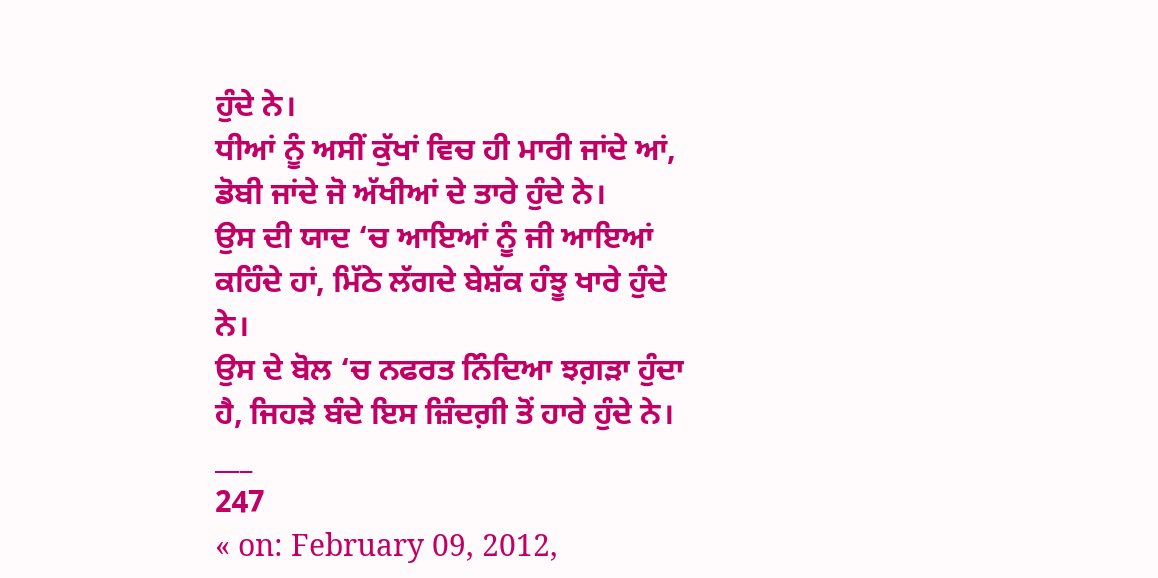ਹੁੰਦੇ ਨੇ।
ਧੀਆਂ ਨੂੰ ਅਸੀਂ ਕੁੱਖਾਂ ਵਿਚ ਹੀ ਮਾਰੀ ਜਾਂਦੇ ਆਂ, ਡੋਬੀ ਜਾਂਦੇ ਜੋ ਅੱਖੀਆਂ ਦੇ ਤਾਰੇ ਹੁੰਦੇ ਨੇ।
ਉਸ ਦੀ ਯਾਦ ‘ਚ ਆਇਆਂ ਨੂੰ ਜੀ ਆਇਆਂ ਕਹਿੰਦੇ ਹਾਂ, ਮਿੱਠੇ ਲੱਗਦੇ ਬੇਸ਼ੱਕ ਹੰਝੂ ਖਾਰੇ ਹੁੰਦੇ ਨੇ।
ਉਸ ਦੇ ਬੋਲ ‘ਚ ਨਫਰਤ ਨਿੰਦਿਆ ਝਗ਼ੜਾ ਹੁੰਦਾ ਹੈ, ਜਿਹੜੇ ਬੰਦੇ ਇਸ ਜ਼ਿੰਦਗ਼ੀ ਤੋਂ ਹਾਰੇ ਹੁੰਦੇ ਨੇ। ___
247
« on: February 09, 2012,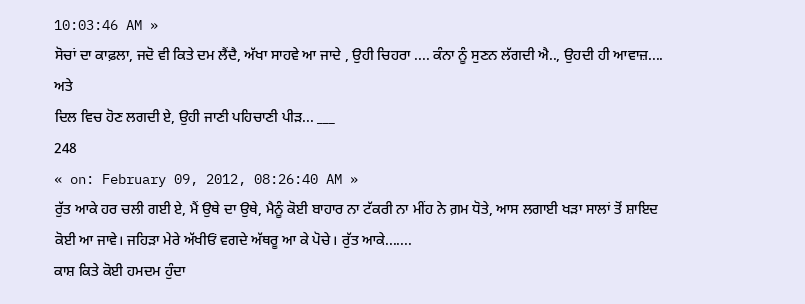10:03:46 AM »
ਸੋਚਾਂ ਦਾ ਕਾਫ਼ਲਾ, ਜਦੋ ਵੀ ਕਿਤੇ ਦਮ ਲੈਂਦੈ, ਅੱਖਾ ਸਾਹਵੇ ਆ ਜਾਦੇ , ਉਹੀ ਚਿਹਰਾ .... ਕੰਨਾ ਨੂੰ ਸੁਣਨ ਲੱਗਦੀ ਐ.., ਉਹਦੀ ਹੀ ਆਵਾਜ਼.... ਅਤੇ
ਦਿਲ ਵਿਚ ਹੋਣ ਲਗਦੀ ਏ, ਉਹੀ ਜਾਣੀ ਪਹਿਚਾਣੀ ਪੀੜ... ___
248
« on: February 09, 2012, 08:26:40 AM »
ਰੁੱਤ ਆਕੇ ਹਰ ਚਲੀ ਗਈ ਏ, ਮੈਂ ਉਥੇ ਦਾ ਉਥੇ, ਮੈਨੂੰ ਕੋਈ ਬਾਹਾਰ ਨਾ ਟੱਕਰੀ ਨਾ ਮੀਂਹ ਨੇ ਗ਼ਮ ਧੋਤੇ, ਆਸ ਲਗਾਈ ਖੜਾ ਸਾਲਾਂ ਤੋਂ ਸ਼ਾਇਦ ਕੋਈ ਆ ਜਾਵੇ। ਜਹਿੜਾ ਮੇਰੇ ਅੱਖੀਓਂ ਵਗਦੇ ਅੱਥਰੂ ਆ ਕੇ ਪੋਚੇ। ਰੁੱਤ ਆਕੇ.......
ਕਾਸ਼ ਕਿਤੇ ਕੋਈ ਹਮਦਮ ਹੁੰਦਾ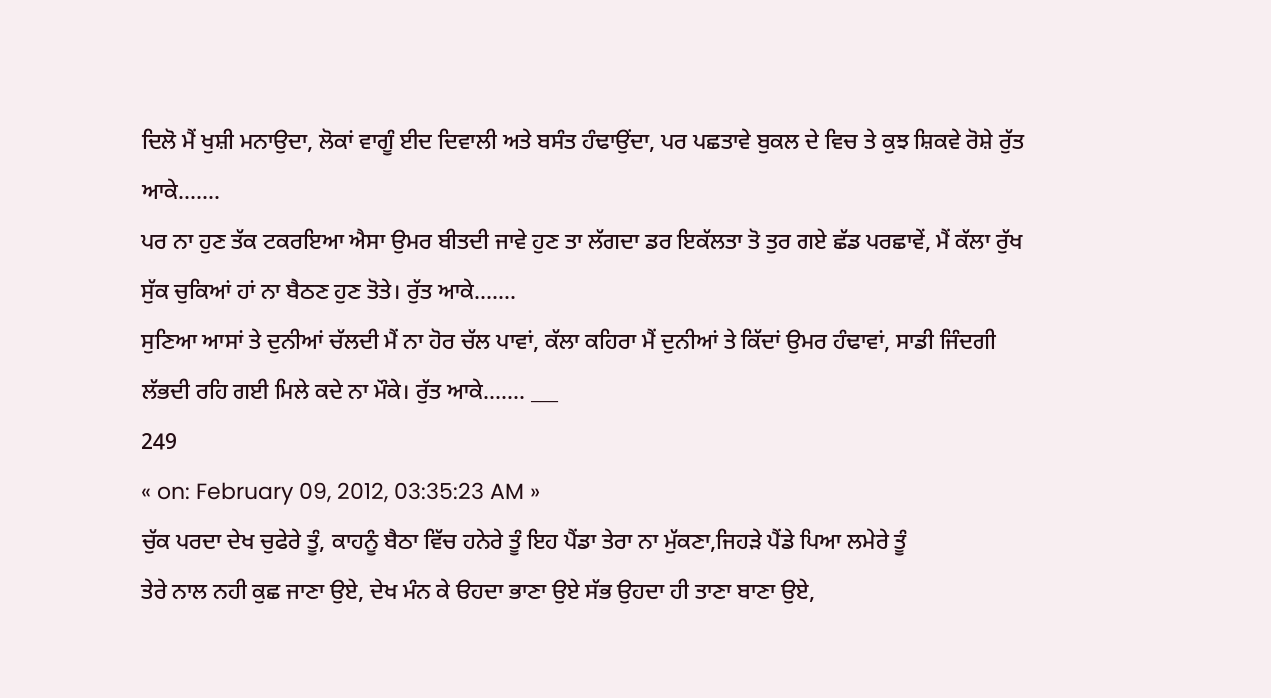ਦਿਲੋ ਮੈਂ ਖੁਸ਼ੀ ਮਨਾਉਦਾ, ਲੋਕਾਂ ਵਾਗੂੰ ਈਦ ਦਿਵਾਲੀ ਅਤੇ ਬਸੰਤ ਹੰਢਾਉਂਦਾ, ਪਰ ਪਛਤਾਵੇ ਬੁਕਲ ਦੇ ਵਿਚ ਤੇ ਕੁਝ ਸ਼ਿਕਵੇ ਰੋਸ਼ੇ ਰੁੱਤ ਆਕੇ.......
ਪਰ ਨਾ ਹੁਣ ਤੱਕ ਟਕਰਇਆ ਐਸਾ ਉਮਰ ਬੀਤਦੀ ਜਾਵੇ ਹੁਣ ਤਾ ਲੱਗਦਾ ਡਰ ਇਕੱਲਤਾ ਤੋ ਤੁਰ ਗਏ ਛੱਡ ਪਰਛਾਵੇਂ, ਮੈਂ ਕੱਲਾ ਰੁੱਖ ਸੁੱਕ ਚੁਕਿਆਂ ਹਾਂ ਨਾ ਬੈਠਣ ਹੁਣ ਤੋਤੇ। ਰੁੱਤ ਆਕੇ.......
ਸੁਣਿਆ ਆਸਾਂ ਤੇ ਦੁਨੀਆਂ ਚੱਲਦੀ ਮੈਂ ਨਾ ਹੋਰ ਚੱਲ ਪਾਵਾਂ, ਕੱਲਾ ਕਹਿਰਾ ਮੈਂ ਦੁਨੀਆਂ ਤੇ ਕਿੱਦਾਂ ਉਮਰ ਹੰਢਾਵਾਂ, ਸਾਡੀ ਜਿੰਦਗੀ ਲੱਭਦੀ ਰਹਿ ਗਈ ਮਿਲੇ ਕਦੇ ਨਾ ਮੌਕੇ। ਰੁੱਤ ਆਕੇ....... ___
249
« on: February 09, 2012, 03:35:23 AM »
ਚੁੱਕ ਪਰਦਾ ਦੇਖ ਚੁਫੇਰੇ ਤੂੰ, ਕਾਹਨੂੰ ਬੈਠਾ ਵਿੱਚ ਹਨੇਰੇ ਤੂੰ ਇਹ ਪੈਂਡਾ ਤੇਰਾ ਨਾ ਮੁੱਕਣਾ,ਜਿਹੜੇ ਪੈਂਡੇ ਪਿਆ ਲਮੇਰੇ ਤੂੰ
ਤੇਰੇ ਨਾਲ ਨਹੀ ਕੁਛ ਜਾਣਾ ਉਏ, ਦੇਖ ਮੰਨ ਕੇ ੳਹਦਾ ਭਾਣਾ ਉਏ ਸੱਭ ਉਹਦਾ ਹੀ ਤਾਣਾ ਬਾਣਾ ਉਏ,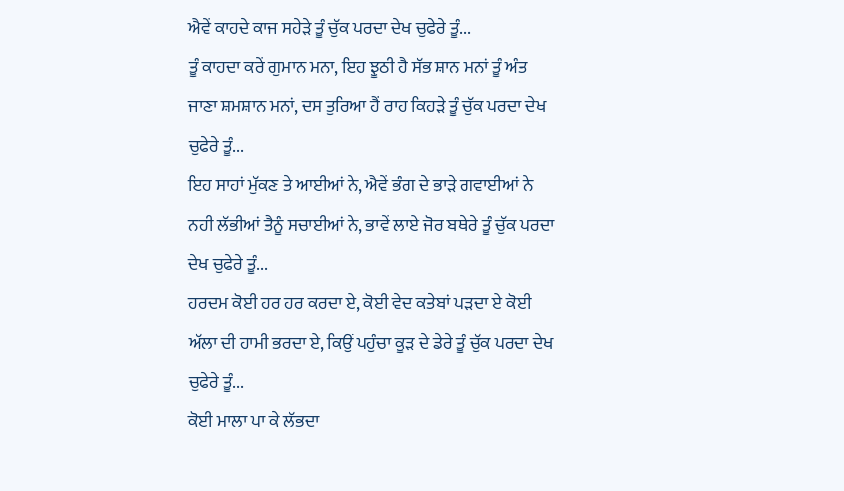ਐਵੇਂ ਕਾਹਦੇ ਕਾਜ ਸਹੇੜੇ ਤੂੰ ਚੁੱਕ ਪਰਦਾ ਦੇਖ ਚੁਫੇਰੇ ਤੂੰ...
ਤੂੰ ਕਾਹਦਾ ਕਰੇਂ ਗੁਮਾਨ ਮਨਾ, ਇਹ ਝੂਠੀ ਹੈ ਸੱਭ ਸ਼ਾਨ ਮਨਾਂ ਤੂੰ ਅੰਤ ਜਾਣਾ ਸ਼ਮਸ਼ਾਨ ਮਨਾਂ, ਦਸ ਤੁਰਿਆ ਹੈਂ ਰਾਹ ਕਿਹੜੇ ਤੂੰ ਚੁੱਕ ਪਰਦਾ ਦੇਖ ਚੁਫੇਰੇ ਤੂੰ...
ਇਹ ਸਾਹਾਂ ਮੁੱਕਣ ਤੇ ਆਈਆਂ ਨੇ, ਐਵੇਂ ਭੰਗ ਦੇ ਭਾੜੇ ਗਵਾਈਆਂ ਨੇ ਨਹੀ ਲੱਭੀਆਂ ਤੈਨੂੰ ਸਚਾਈਆਂ ਨੇ, ਭਾਵੇਂ ਲਾਏ ਜੋਰ ਬਥੇਰੇ ਤੂੰ ਚੁੱਕ ਪਰਦਾ ਦੇਖ ਚੁਫੇਰੇ ਤੂੰ...
ਹਰਦਮ ਕੋਈ ਹਰ ਹਰ ਕਰਦਾ ਏ, ਕੋਈ ਵੇਦ ਕਤੇਬਾਂ ਪੜਦਾ ਏ ਕੋਈ ਅੱਲਾ ਦੀ ਹਾਮੀ ਭਰਦਾ ਏ, ਕਿਉਂ ਪਹੁੰਚਾ ਕੂੜ ਦੇ ਡੇਰੇ ਤੂੰ ਚੁੱਕ ਪਰਦਾ ਦੇਖ ਚੁਫੇਰੇ ਤੂੰ...
ਕੋਈ ਮਾਲਾ ਪਾ ਕੇ ਲੱਭਦਾ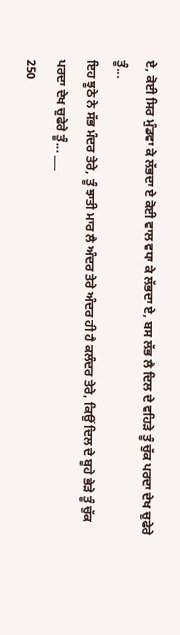ਏ, ਕੋਈ ਸਿਰ ਮੁੰਡਵਾ ਕੇ ਲੱਭਦਾ ਏ ਕੋਈ ਵਾਲ ਵਧਾ ਕੇ ਲੱਭਦਾ ਏ, ਬਸ ਲੱਭ ਲੈ ਦਿਲ ਦੇ ਵਹਿੜੇ ਤੂੰ ਚੁੱਕ ਪਰਦਾ ਦੇਖ ਚੁਫੇਰੇ ਤੂੰ...
ਇਹ ਝੂਠੇ ਨੇ ਸੱਭ ਮੰਦਰ ਤੇਰੇ, ਤੂੰ ਝਾਤੀ ਮਾਰ ਲੈ ਅੰਦਰ ਤੇਰੇ ਅੰਦਰ ਹੀ ਹੈ ਕਲੰਦਰ ਤੇਰੇ, ਕਿਉਂ ਦਿਲ ਦੇ ਬੂਹੇ ਭੇੜੇ ਤੂੰ ਚੁੱਕ ਪਰਦਾ ਦੇਖ ਚੁਫੇਰੇ ਤੂੰ... ___
250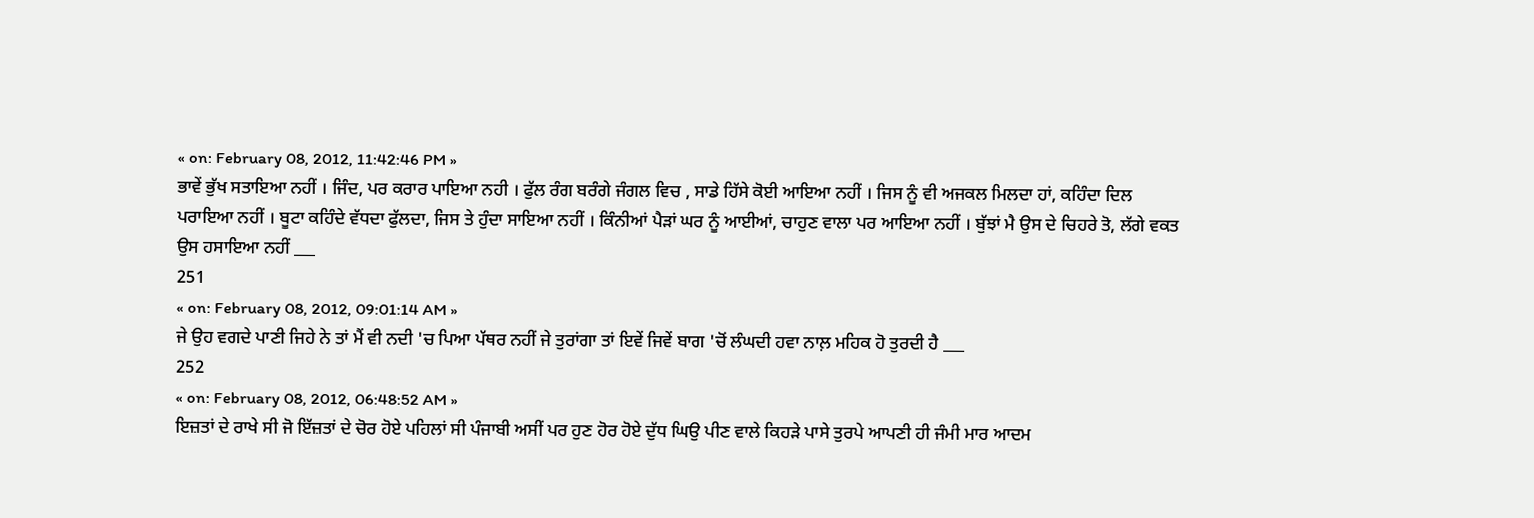« on: February 08, 2012, 11:42:46 PM »
ਭਾਵੇਂ ਭੁੱਖ ਸਤਾਇਆ ਨਹੀਂ । ਜਿੰਦ, ਪਰ ਕਰਾਰ ਪਾਇਆ ਨਹੀ । ਫੁੱਲ ਰੰਗ ਬਰੰਗੇ ਜੰਗਲ ਵਿਚ , ਸਾਡੇ ਹਿੱਸੇ ਕੋਈ ਆਇਆ ਨਹੀਂ । ਜਿਸ ਨੂੰ ਵੀ ਅਜਕਲ ਮਿਲਦਾ ਹਾਂ, ਕਹਿੰਦਾ ਦਿਲ ਪਰਾਇਆ ਨਹੀਂ । ਬੂਟਾ ਕਹਿੰਦੇ ਵੱਧਦਾ ਫੁੱਲਦਾ, ਜਿਸ ਤੇ ਹੁੰਦਾ ਸਾਇਆ ਨਹੀਂ । ਕਿੰਨੀਆਂ ਪੈੜਾਂ ਘਰ ਨੂੰ ਆਈਆਂ, ਚਾਹੁਣ ਵਾਲਾ ਪਰ ਆਇਆ ਨਹੀਂ । ਬੁੱਝਾਂ ਮੈ ਉਸ ਦੇ ਚਿਹਰੇ ਤੋ, ਲੱਗੇ ਵਕਤ ਉਸ ਹਸਾਇਆ ਨਹੀਂ ___
251
« on: February 08, 2012, 09:01:14 AM »
ਜੇ ਉਹ ਵਗਦੇ ਪਾਣੀ ਜਿਹੇ ਨੇ ਤਾਂ ਮੈਂ ਵੀ ਨਦੀ 'ਚ ਪਿਆ ਪੱਥਰ ਨਹੀਂ ਜੇ ਤੁਰਾਂਗਾ ਤਾਂ ਇਵੇਂ ਜਿਵੇਂ ਬਾਗ 'ਚੋਂ ਲੰਘਦੀ ਹਵਾ ਨਾਲ਼ ਮਹਿਕ ਹੋ ਤੁਰਦੀ ਹੈ ___
252
« on: February 08, 2012, 06:48:52 AM »
ਇਜ਼ਤਾਂ ਦੇ ਰਾਖੇ ਸੀ ਜੋ ਇੱਜ਼ਤਾਂ ਦੇ ਚੋਰ ਹੋਏ ਪਹਿਲਾਂ ਸੀ ਪੰਜਾਬੀ ਅਸੀਂ ਪਰ ਹੁਣ ਹੋਰ ਹੋਏ ਦੁੱਧ ਘਿਉ ਪੀਣ ਵਾਲੇ ਕਿਹੜੇ ਪਾਸੇ ਤੁਰਪੇ ਆਪਣੀ ਹੀ ਜੰਮੀ ਮਾਰ ਆਦਮ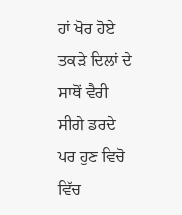ਹਾਂ ਖੋਰ ਹੋਏ ਤਕੜੇ ਦਿਲਾਂ ਦੇ ਸਾਥੋਂ ਵੈਰੀ ਸੀਗੇ ਡਰਦੇ ਪਰ ਹੁਣ ਵਿਚੋ ਵਿੱਚ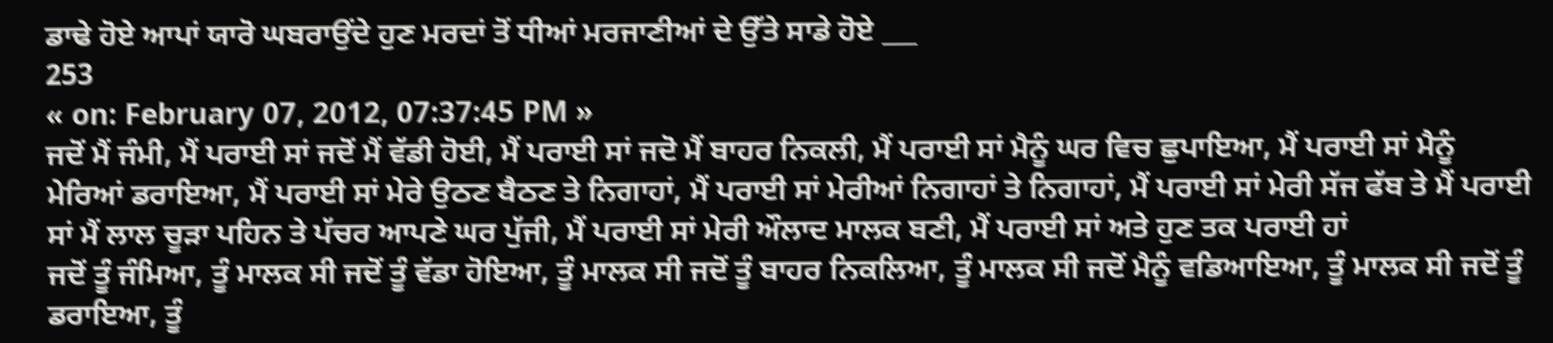ਡਾਢੇ ਹੋਏ ਆਪਾਂ ਯਾਰੋ ਘਬਰਾਉਂਦੇ ਹੁਣ ਮਰਦਾਂ ਤੋਂ ਧੀਆਂ ਮਰਜਾਣੀਆਂ ਦੇ ਉੱਤੇ ਸਾਡੇ ਹੋਏ ___
253
« on: February 07, 2012, 07:37:45 PM »
ਜਦੋਂ ਮੈਂ ਜੰਮੀ, ਮੈਂ ਪਰਾਈ ਸਾਂ ਜਦੋਂ ਮੈਂ ਵੱਡੀ ਹੋਈ, ਮੈਂ ਪਰਾਈ ਸਾਂ ਜਦੋ ਮੈਂ ਬਾਹਰ ਨਿਕਲੀ, ਮੈਂ ਪਰਾਈ ਸਾਂ ਮੈਨੂੰ ਘਰ ਵਿਚ ਛੁਪਾਇਆ, ਮੈਂ ਪਰਾਈ ਸਾਂ ਮੈਨੂੰ ਮੇਰਿਆਂ ਡਰਾਇਆ, ਮੈਂ ਪਰਾਈ ਸਾਂ ਮੇਰੇ ਉਠਣ ਬੈਠਣ ਤੇ ਨਿਗਾਹਾਂ, ਮੈਂ ਪਰਾਈ ਸਾਂ ਮੇਰੀਆਂ ਨਿਗਾਹਾਂ ਤੇ ਨਿਗਾਹਾਂ, ਮੈਂ ਪਰਾਈ ਸਾਂ ਮੇਰੀ ਸੱਜ ਫੱਬ ਤੇ ਮੈਂ ਪਰਾਈ ਸਾਂ ਮੈਂ ਲਾਲ ਚੂੜਾ ਪਹਿਨ ਤੇ ਪੱਚਰ ਆਪਣੇ ਘਰ ਪੁੱਜੀ, ਮੈਂ ਪਰਾਈ ਸਾਂ ਮੇਰੀ ਔਲਾਦ ਮਾਲਕ ਬਣੀ, ਮੈਂ ਪਰਾਈ ਸਾਂ ਅਤੇ ਹੁਣ ਤਕ ਪਰਾਈ ਹਾਂ
ਜਦੋਂ ਤੂੰ ਜੰਮਿਆ, ਤੂੰ ਮਾਲਕ ਸੀ ਜਦੋਂ ਤੂੰ ਵੱਡਾ ਹੋਇਆ, ਤੂੰ ਮਾਲਕ ਸੀ ਜਦੋਂ ਤੂੰ ਬਾਹਰ ਨਿਕਲਿਆ, ਤੂੰ ਮਾਲਕ ਸੀ ਜਦੋਂ ਮੈਨੂੰ ਵਡਿਆਇਆ, ਤੂੰ ਮਾਲਕ ਸੀ ਜਦੋਂ ਤੂੰ ਡਰਾਇਆ, ਤੂੰ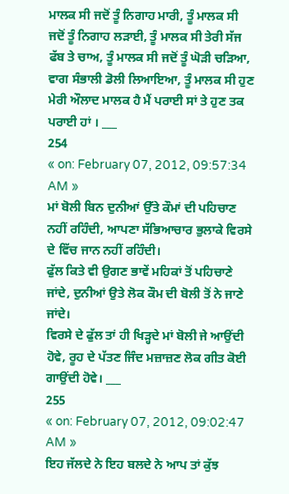ਮਾਲਕ ਸੀ ਜਦੋਂ ਤੂੰ ਨਿਗਾਹ ਮਾਰੀ, ਤੂੰ ਮਾਲਕ ਸੀ ਜਦੋਂ ਤੂੰ ਨਿਗਾਹ ਲੜਾਈ, ਤੂੰ ਮਾਲਕ ਸੀ ਤੇਰੀ ਸੱਜ ਫੱਬ ਤੇ ਚਾਅ, ਤੂੰ ਮਾਲਕ ਸੀ ਜਦੋਂ ਤੂੰ ਘੋੜੀ ਚੜਿਆ, ਵਾਗ ਸੰਭਾਲੀ ਡੋਲੀ ਲਿਆਇਆ, ਤੂੰ ਮਾਲਕ ਸੀ ਹੁਣ ਮੇਰੀ ਔਲਾਦ ਮਾਲਕ ਹੈ ਮੈਂ ਪਰਾਈ ਸਾਂ ਤੇ ਹੁਣ ਤਕ ਪਰਾਈ ਹਾਂ । ___
254
« on: February 07, 2012, 09:57:34 AM »
ਮਾਂ ਬੋਲੀ ਬਿਨ ਦੁਨੀਆਂ ਉੱਤੇ ਕੌਮਾਂ ਦੀ ਪਹਿਚਾਣ ਨਹੀਂ ਰਹਿੰਦੀ, ਆਪਣਾ ਸੱਭਿਆਚਾਰ ਭੁਲਾਕੇ ਵਿਰਸੇ ਦੇ ਵਿੱਚ ਜਾਨ ਨਹੀਂ ਰਹਿੰਦੀ।
ਫੁੱਲ ਕਿਤੇ ਵੀ ਉਗਣ ਭਾਵੇਂ ਮਹਿਕਾਂ ਤੋਂ ਪਹਿਚਾਣੇ ਜਾਂਦੇ, ਦੁਨੀਆਂ ਉਤੇ ਲੋਕ ਕੌਮ ਦੀ ਬੋਲੀ ਤੋਂ ਨੇ ਜਾਣੇ ਜਾਂਦੇ।
ਵਿਰਸੇ ਦੇ ਫੁੱਲ ਤਾਂ ਹੀ ਖਿੜ੍ਹਦੇ ਮਾਂ ਬੋਲੀ ਜੇ ਆਉਂਦੀ ਹੋਵੇ, ਰੂਹ ਦੇ ਪੱਤਣ ਜਿੰਦ ਮਜ਼ਾਜ਼ਣ ਲੋਕ ਗੀਤ ਕੋਈ ਗਾਉਂਦੀ ਹੋਵੇ। ___
255
« on: February 07, 2012, 09:02:47 AM »
ਇਹ ਜੱਲਦੇ ਨੇ ਇਹ ਬਲਦੇ ਨੇ ਆਪ ਤਾਂ ਕੁੱਝ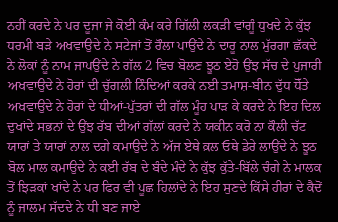ਨਹੀਂ ਕਰਦੇ ਨੇ ਪਰ ਦੂਜਾ ਜੇ ਕੋਈ ਕੰਮ ਕਰੇ ਗਿੱਲੀ ਲਕੜੀ ਵਾਂਗੂੰ ਧੁਖਦੇ ਨੇ ਕੁੱਝ ਧਰਮੀ ਬੜੇ ਅਖਵਾਉਦੇ ਨੇ ਸਟੇਜਾਂ ਤੋਂ ਰੌਲਾ ਪਾਉਂਦੇ ਨੇ ਦਾਰੂ ਨਾਲ ਮੁੱਰਗਾ ਛੱਕਦੇ ਨੇ ਲੋਕਾਂ ਨੂੰ ਨਾਮ ਜਾਪਉਂਦੇ ਨੇ ਗੱਲ 2 ਵਿਚ ਬੋਲਣ ਝੂਠ ਏਹੋ ਉਂਝ ਸੱਚ ਦੇ ਪੁਜਾਰੀ ਅਖਵਾਉਦੇ ਨੇ ਹੋਰਾਂ ਦੀ ਚੁੱਗਲੀ ਨਿੰਦਿਆਂ ਕਰਕੇ ਨਈ ਤਮਾਸ਼-ਬੀਨ ਦੁੱਧ ਧੋੱਤੇ ਅਖਵਾਉਦੇ ਨੇ ਹੋਰਾਂ ਦੇ ਧੀਆਂ-ਪੁੱਤਰਾਂ ਦੀ ਗੱਲ ਮੂੰਹ ਪਾੜ ਕੇ ਕਰਦੇ ਨੇ ਇਹ ਦਿਲ ਦੁਖਾਂਦੇ ਸਭਨਾਂ ਦੇ ਉਂਝ ਰੱਬ ਦੀਆਂ ਗੱਲਾਂ ਕਰਦੇ ਨੇ ਯਕੀਨ ਕਰੋ ਨਾ ਕੌਲੀ ਚੱਟ ਯਾਰਾਂ ਤੇ ਯਾਰਾਂ ਨਾਲ ਦਗੇ ਕਮਾਉਦੇ ਨੇ ਅੱਜ ਏਥੇ ਕ਼ਲ ਓਥੇ ਡੇਰੇ ਲਾਉਂਦੇ ਨੇ ਝੂਠ ਬੋਲ ਮਾਲ ਕਮਾਉਦੇ ਨੇ ਕਈ ਰੱਬ ਦੇ ਬੰਦੇ ਮੰਦੇ ਨੇ ਕੁੱਝ ਕੁੱਤੇ-ਬਿੱਲੇ ਚੰਗੇ ਨੇ ਮਾਲਕ ਤੋਂ ਝਿੜਕਾਂ ਖਾਂਦੇ ਨੇ ਪਰ ਫਿਰ ਵੀ ਪੂਛ ਹਿਲਾਂਦੇ ਨੇ ਇਹ ਸੁਣਦੇ ਕਿੱਸੇ ਹੀਰਾਂ ਦੇ ਕੈਦੋਂ ਨੂੰ ਜਾਲਮ ਸੱਦਦੇ ਨੇ ਧੀ ਬਣ ਜਾਏ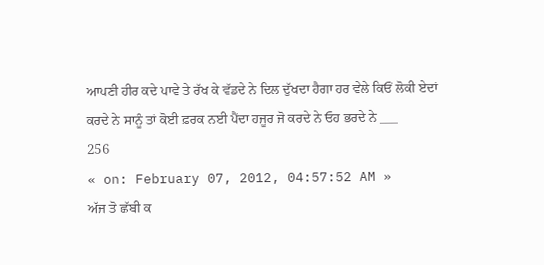ਆਪਣੀ ਹੀਰ ਕਦੇ ਪਾਵੇ ਤੇ ਰੱਖ ਕੇ ਵੱਡਦੇ ਨੇ ਦਿਲ ਦੁੱਖਦਾ ਹੈਗਾ ਹਰ ਵੇਲੇ ਕਿਓਂ ਲੋਕੀ ਏਦਾਂ ਕਰਦੇ ਨੇ ਸਾਨੂੰ ਤਾਂ ਕੋਈ ਫ਼ਰਕ ਨਈ ਪੈਂਦਾ ਹਜੂਰ ਜੋ ਕਰਦੇ ਨੇ ਓਹ ਭਰਦੇ ਨੇ ___
256
« on: February 07, 2012, 04:57:52 AM »
ਅੱਜ ਤੋ ਛੱਬੀ ਕ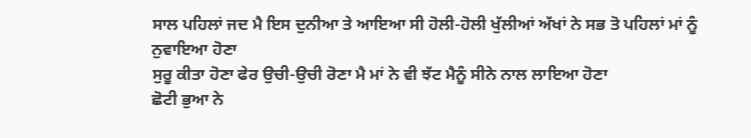ਸਾਲ ਪਹਿਲਾਂ ਜਦ ਮੈ ਇਸ ਦੁਨੀਆ ਤੇ ਆਇਆ ਸੀ ਹੋਲੀ-ਹੋਲੀ ਖੁੱਲੀਆਂ ਅੱਖਾਂ ਨੇ ਸਭ ਤੋ ਪਹਿਲਾਂ ਮਾਂ ਨੂੰ ਨੁਵਾਇਆ ਹੋਣਾ
ਸੁਰੂ ਕੀਤਾ ਹੋਣਾ ਫੇਰ ਉਚੀ-ਉਚੀ ਰੋਣਾ ਮੈ ਮਾਂ ਨੇ ਵੀ ਝੱਟ ਮੈਨੂੰ ਸੀਨੇ ਨਾਲ ਲਾਇਆ ਹੋਣਾ
ਛੋਟੀ ਭੁਆ ਨੇ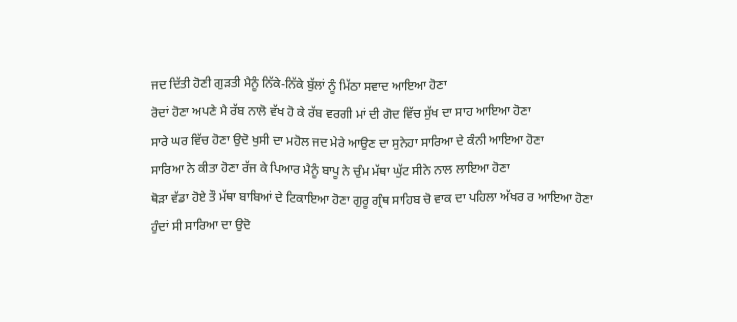ਜਦ ਦਿੱਤੀ ਹੋਣੀ ਗੁੜਤੀ ਮੈਨੂੰ ਨਿੱਕੇ-ਨਿੱਕੇ ਬੁੱਲਾਂ ਨੂੰ ਮਿੱਠਾ ਸਵਾਦ ਆਇਆ ਹੋਣਾ
ਰੋਦਾਂ ਹੋਣਾ ਅਪਣੇ ਮੈ ਰੱਬ ਨਾਲੋ ਵੱਖ ਹੋ ਕੇ ਰੱਬ ਵਰਗੀ ਮਾਂ ਦੀ ਗੋਦ ਵਿੱਚ ਸੁੱਖ ਦਾ ਸਾਹ ਆਇਆ ਹੋਣਾ
ਸਾਰੇ ਘਰ ਵਿੱਚ ਹੋਣਾ ਉਦੋ ਖੁਸੀ ਦਾ ਮਹੋਲ ਜਦ ਮੇਰੇ ਆਉਣ ਦਾ ਸੁਨੇਹਾ ਸਾਰਿਆ ਦੇ ਕੰਨੀ ਆਇਆ ਹੋਣਾ
ਸਾਰਿਆ ਨੇ ਕੀਤਾ ਹੋਣਾ ਰੱਜ ਕੇ ਪਿਆਰ ਮੈਨੂੰ ਬਾਪੂ ਨੇ ਚੁੰਮ ਮੱਥਾ ਘੁੱਟ ਸੀਨੇ ਨਾਲ ਲਾਇਆ ਹੋਣਾ
ਥੋੜਾ ਵੱਡਾ ਹੋਏ ਤੌ ਮੱਥਾ ਬਾਬਿਆਂ ਦੇ ਟਿਕਾਇਆ ਹੋਣਾ ਗੁਰੂ ਗ੍ਰੰਥ ਸਾਹਿਬ ਚੋ ਵਾਕ ਦਾ ਪਹਿਲਾ ਅੱਖਰ ਰ ਆਇਆ ਹੋਣਾ
ਹੁੰਦਾਂ ਸੀ ਸਾਰਿਆ ਦਾ ਉਦੋ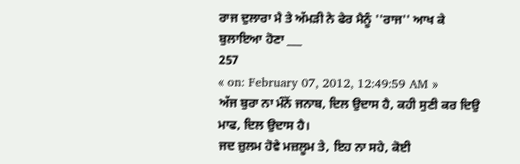ਰਾਜ ਦੁਲਾਰਾ ਮੈ ਤੇ ਅੱਮੜੀ ਨੇ ਫੇਰ ਮੈਨੂੰ ''ਰਾਜ'' ਆਖ ਕੇ ਬੁਲਾਇਆ ਹੋਣਾ ___
257
« on: February 07, 2012, 12:49:59 AM »
ਅੱਜ ਬੁਰਾ ਨਾ ਮੰਨੋਂ ਜਨਾਬ, ਦਿਲ ਉਦਾਸ ਹੈ, ਕਹੀ ਸੁਣੀ ਕਰ ਦਿਉ ਮਾਫ, ਦਿਲ ਉਦਾਸ ਹੈ।
ਜਦ ਜ਼ੁਲਮ ਹੋਵੇ ਮਜ਼ਲੂਮ ਤੇ, ਇਹ ਨਾ ਸਹੇ, ਕੋਈ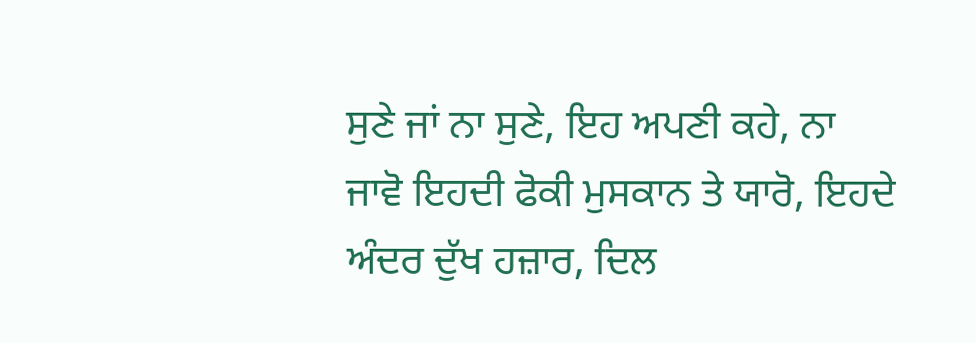ਸੁਣੇ ਜਾਂ ਨਾ ਸੁਣੇ, ਇਹ ਅਪਣੀ ਕਹੇ, ਨਾ ਜਾਵੋ ਇਹਦੀ ਫੋਕੀ ਮੁਸਕਾਨ ਤੇ ਯਾਰੋ, ਇਹਦੇ ਅੰਦਰ ਦੁੱਖ ਹਜ਼ਾਰ, ਦਿਲ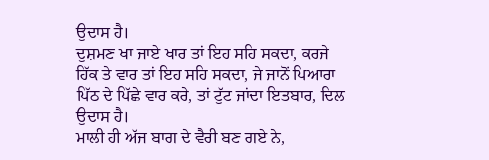ਉਦਾਸ ਹੈ।
ਦੁਸ਼ਮਣ ਖਾ ਜਾਏ ਖਾਰ ਤਾਂ ਇਹ ਸਹਿ ਸਕਦਾ, ਕਰਜੇ ਹਿੱਕ ਤੇ ਵਾਰ ਤਾਂ ਇਹ ਸਹਿ ਸਕਦਾ, ਜੇ ਜਾਨੋਂ ਪਿਆਰਾ ਪਿੱਠ ਦੇ ਪਿੱਛੇ ਵਾਰ ਕਰੇ, ਤਾਂ ਟੁੱਟ ਜਾਂਦਾ ਇਤਬਾਰ, ਦਿਲ ਉਦਾਸ ਹੈ।
ਮਾਲੀ ਹੀ ਅੱਜ ਬਾਗ ਦੇ ਵੈਰੀ ਬਣ ਗਏ ਨੇ,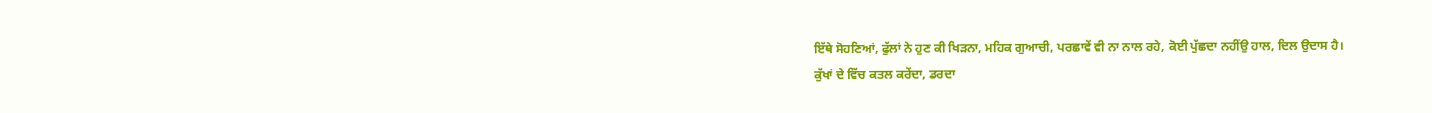ਇੱਥੇ ਸੋਹਣਿਆਂ, ਫੁੱਲਾਂ ਨੇ ਹੁਣ ਕੀ ਖਿੜਨਾ, ਮਹਿਕ ਗੁਆਚੀ, ਪਰਛਾਵੇਂ ਵੀ ਨਾ ਨਾਲ ਰਹੇ, ਕੋਈ ਪੁੱਛਦਾ ਨਹੀਂਉ ਹਾਲ, ਦਿਲ ਉਦਾਸ ਹੈ।
ਕੁੱਖਾਂ ਦੇ ਵਿੱਚ ਕਤਲ ਕਰੇਂਦਾ, ਡਰਦਾ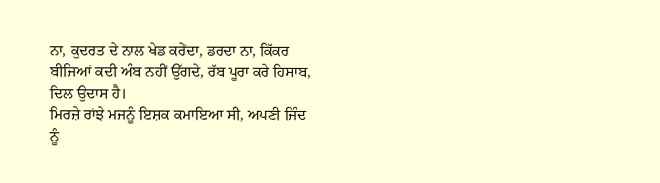ਨਾ, ਕੁਦਰਤ ਦੇ ਨਾਲ ਖੇਡ ਕਰੇਂਦਾ, ਡਰਦਾ ਨਾ, ਕਿੱਕਰ ਬੀਜਿਆਂ ਕਦੀ ਅੰਬ ਨਹੀਂ ਉੱਗਦੇ, ਰੱਬ ਪੂਰਾ ਕਰੇ ਹਿਸਾਬ, ਦਿਲ ਉਦਾਸ ਹੈ।
ਮਿਰਜ਼ੇ ਰਾਂਝੇ ਮਜਨੂੰ ਇਸ਼ਕ ਕਮਾਇਆ ਸੀ, ਅਪਣੀ ਜਿੰਦ ਨੂੰ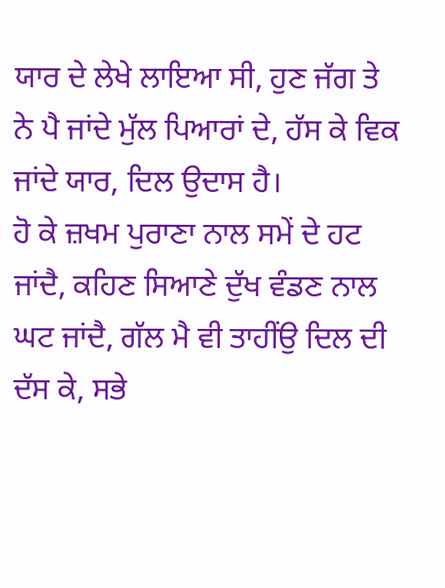ਯਾਰ ਦੇ ਲੇਖੇ ਲਾਇਆ ਸੀ, ਹੁਣ ਜੱਗ ਤੇ ਨੇ ਪੈ ਜਾਂਦੇ ਮੁੱਲ ਪਿਆਰਾਂ ਦੇ, ਹੱਸ ਕੇ ਵਿਕ ਜਾਂਦੇ ਯਾਰ, ਦਿਲ ਉਦਾਸ ਹੈ।
ਹੋ ਕੇ ਜ਼ਖਮ ਪੁਰਾਣਾ ਨਾਲ ਸਮੇਂ ਦੇ ਹਟ ਜਾਂਦੈ, ਕਹਿਣ ਸਿਆਣੇ ਦੁੱਖ ਵੰਡਣ ਨਾਲ ਘਟ ਜਾਂਦੈ, ਗੱਲ ਮੈ ਵੀ ਤਾਹੀਂਉ ਦਿਲ ਦੀ ਦੱਸ ਕੇ, ਸਭੇ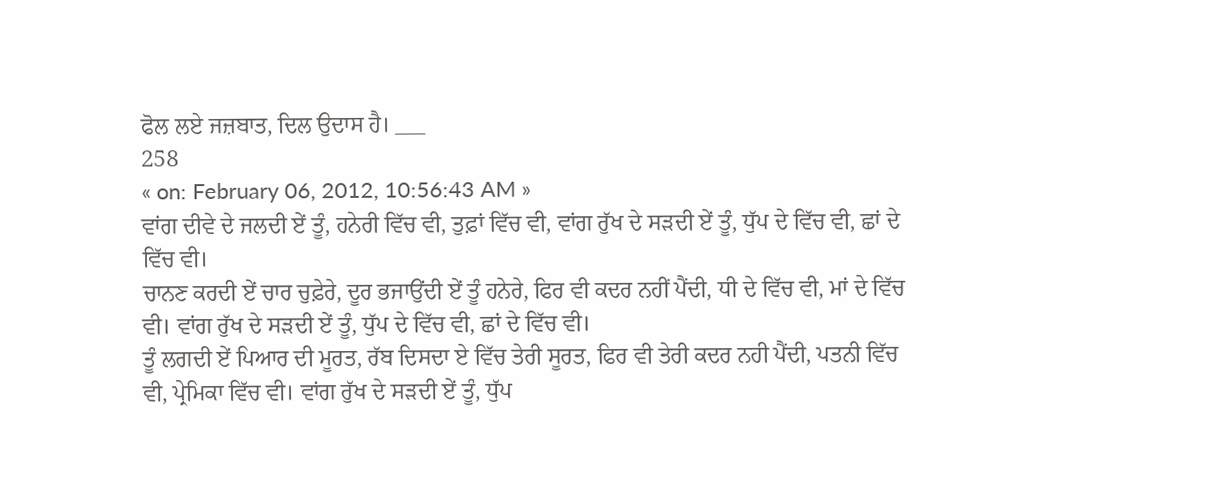ਫੋਲ ਲਏ ਜਜ਼ਬਾਤ, ਦਿਲ ਉਦਾਸ ਹੈ। ___
258
« on: February 06, 2012, 10:56:43 AM »
ਵਾਂਗ ਦੀਵੇ ਦੇ ਜਲਦੀ ਏਂ ਤੂੰ, ਹਨੇਰੀ ਵਿੱਚ ਵੀ, ਤੁਫ਼ਾਂ ਵਿੱਚ ਵੀ, ਵਾਂਗ ਰੁੱਖ ਦੇ ਸੜਦੀ ਏਂ ਤੂੰ, ਧੁੱਪ ਦੇ ਵਿੱਚ ਵੀ, ਛਾਂ ਦੇ ਵਿੱਚ ਵੀ।
ਚਾਨਣ ਕਰਦੀ ਏਂ ਚਾਰ ਚੁਫ਼ੇਰੇ, ਦੂਰ ਭਜਾਉਂਦੀ ਏਂ ਤੂੰ ਹਨੇਰੇ, ਫਿਰ ਵੀ ਕਦਰ ਨਹੀਂ ਪੈਂਦੀ, ਧੀ ਦੇ ਵਿੱਚ ਵੀ, ਮਾਂ ਦੇ ਵਿੱਚ ਵੀ। ਵਾਂਗ ਰੁੱਖ ਦੇ ਸੜਦੀ ਏਂ ਤੂੰ, ਧੁੱਪ ਦੇ ਵਿੱਚ ਵੀ, ਛਾਂ ਦੇ ਵਿੱਚ ਵੀ।
ਤੂੰ ਲਗਦੀ ਏਂ ਪਿਆਰ ਦੀ ਮੂਰਤ, ਰੱਬ ਦਿਸਦਾ ਏ ਵਿੱਚ ਤੇਰੀ ਸੂਰਤ, ਫਿਰ ਵੀ ਤੇਰੀ ਕਦਰ ਨਹੀ ਪੈਂਦੀ, ਪਤਨੀ ਵਿੱਚ ਵੀ, ਪ੍ਰੇਮਿਕਾ ਵਿੱਚ ਵੀ। ਵਾਂਗ ਰੁੱਖ ਦੇ ਸੜਦੀ ਏਂ ਤੂੰ, ਧੁੱਪ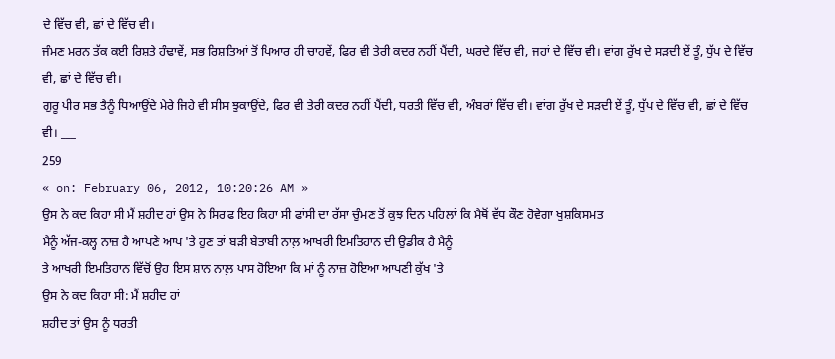ਦੇ ਵਿੱਚ ਵੀ, ਛਾਂ ਦੇ ਵਿੱਚ ਵੀ।
ਜੰਮਣ ਮਰਨ ਤੱਕ ਕਈ ਰਿਸ਼ਤੇ ਹੰਢਾਵੇਂ, ਸਭ ਰਿਸ਼ਤਿਆਂ ਤੋਂ ਪਿਆਰ ਹੀ ਚਾਹਵੇਂ, ਫਿਰ ਵੀ ਤੇਰੀ ਕਦਰ ਨਹੀਂ ਪੈਂਦੀ, ਘਰਦੇ ਵਿੱਚ ਵੀ, ਜਹਾਂ ਦੇ ਵਿੱਚ ਵੀ। ਵਾਂਗ ਰੁੱਖ ਦੇ ਸੜਦੀ ਏਂ ਤੂੰ, ਧੁੱਪ ਦੇ ਵਿੱਚ ਵੀ, ਛਾਂ ਦੇ ਵਿੱਚ ਵੀ।
ਗੁਰੂ ਪੀਰ ਸਭ ਤੈਨੂੰ ਧਿਆਉਂਦੇ ਮੇਰੇ ਜਿਹੇ ਵੀ ਸੀਸ ਝੁਕਾਉਂਦੇ, ਫਿਰ ਵੀ ਤੇਰੀ ਕਦਰ ਨਹੀਂ ਪੈਂਦੀ, ਧਰਤੀ ਵਿੱਚ ਵੀ, ਅੰਬਰਾਂ ਵਿੱਚ ਵੀ। ਵਾਂਗ ਰੁੱਖ ਦੇ ਸੜਦੀ ਏਂ ਤੂੰ, ਧੁੱਪ ਦੇ ਵਿੱਚ ਵੀ, ਛਾਂ ਦੇ ਵਿੱਚ ਵੀ। ___
259
« on: February 06, 2012, 10:20:26 AM »
ਉਸ ਨੇ ਕਦ ਕਿਹਾ ਸੀ ਮੈਂ ਸ਼ਹੀਦ ਹਾਂ ਉਸ ਨੇ ਸਿਰਫ ਇਹ ਕਿਹਾ ਸੀ ਫਾਂਸੀ ਦਾ ਰੱਸਾ ਚੁੰਮਣ ਤੋਂ ਕੁਝ ਦਿਨ ਪਹਿਲਾਂ ਕਿ ਮੈਥੋਂ ਵੱਧ ਕੌਣ ਹੋਵੇਗਾ ਖੁਸ਼ਕਿਸਮਤ
ਮੈਨੂੰ ਅੱਜ-ਕਲ੍ਹ ਨਾਜ਼ ਹੈ ਆਪਣੇ ਆਪ 'ਤੇ ਹੁਣ ਤਾਂ ਬੜੀ ਬੇਤਾਬੀ ਨਾਲ਼ ਆਖਰੀ ਇਮਤਿਹਾਨ ਦੀ ਉਡੀਕ ਹੈ ਮੈਨੂੰ
ਤੇ ਆਖਰੀ ਇਮਤਿਹਾਨ ਵਿੱਚੋਂ ਉਹ ਇਸ ਸ਼ਾਨ ਨਾਲ਼ ਪਾਸ ਹੋਇਆ ਕਿ ਮਾਂ ਨੂੰ ਨਾਜ਼ ਹੋਇਆ ਆਪਣੀ ਕੁੱਖ 'ਤੇ
ਉਸ ਨੇ ਕਦ ਕਿਹਾ ਸੀ: ਮੈਂ ਸ਼ਹੀਦ ਹਾਂ
ਸ਼ਹੀਦ ਤਾਂ ਉਸ ਨੂੰ ਧਰਤੀ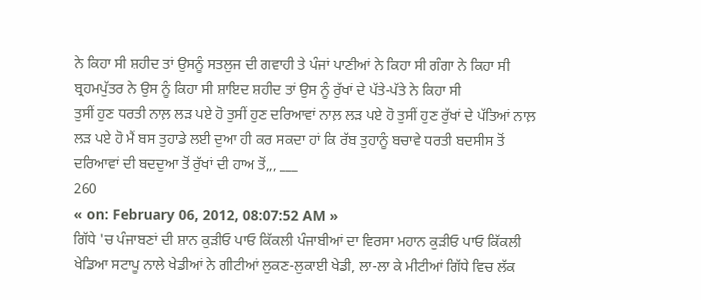ਨੇ ਕਿਹਾ ਸੀ ਸ਼ਹੀਦ ਤਾਂ ਉਸਨੂੰ ਸਤਲੁਜ ਦੀ ਗਵਾਹੀ ਤੇ ਪੰਜਾਂ ਪਾਣੀਆਂ ਨੇ ਕਿਹਾ ਸੀ ਗੰਗਾ ਨੇ ਕਿਹਾ ਸੀ ਬ੍ਰਹਮਪੁੱਤਰ ਨੇ ਉਸ ਨੂੰ ਕਿਹਾ ਸੀ ਸ਼ਾਇਦ ਸ਼ਹੀਦ ਤਾਂ ਉਸ ਨੂੰ ਰੁੱਖਾਂ ਦੇ ਪੱਤੇ-ਪੱਤੇ ਨੇ ਕਿਹਾ ਸੀ
ਤੁਸੀਂ ਹੁਣ ਧਰਤੀ ਨਾਲ਼ ਲੜ ਪਏ ਹੋ ਤੁਸੀਂ ਹੁਣ ਦਰਿਆਵਾਂ ਨਾਲ਼ ਲੜ ਪਏ ਹੋ ਤੁਸੀਂ ਹੁਣ ਰੁੱਖਾਂ ਦੇ ਪੱਤਿਆਂ ਨਾਲ਼ ਲੜ ਪਏ ਹੋ ਮੈਂ ਬਸ ਤੁਹਾਡੇ ਲਈ ਦੁਆ ਹੀ ਕਰ ਸਕਦਾ ਹਾਂ ਕਿ ਰੱਬ ਤੁਹਾਨੂੰ ਬਚਾਵੇ ਧਰਤੀ ਬਦਸੀਸ ਤੋਂ ਦਰਿਆਵਾਂ ਦੀ ਬਦਦੁਆ ਤੋਂ ਰੁੱਖਾਂ ਦੀ ਹਾਅ ਤੋਂ,,, ___
260
« on: February 06, 2012, 08:07:52 AM »
ਗਿੱਧੇ 'ਚ ਪੰਜਾਬਣਾਂ ਦੀ ਸ਼ਾਨ ਕੁੜੀਓ ਪਾਓ ਕਿੱਕਲੀ ਪੰਜਾਬੀਆਂ ਦਾ ਵਿਰਸਾ ਮਹਾਨ ਕੁੜੀਓ ਪਾਓ ਕਿੱਕਲੀ
ਖੇਡਿਆ ਸਟਾਪੂ ਨਾਲੇ ਖੇਡੀਆਂ ਨੇ ਗੀਟੀਆਂ ਲੁਕਣ-ਲੁਕਾਈ ਖੇਡੀ, ਲਾ-ਲਾ ਕੇ ਮੀਟੀਆਂ ਗਿੱਧੇ ਵਿਚ ਲੱਕ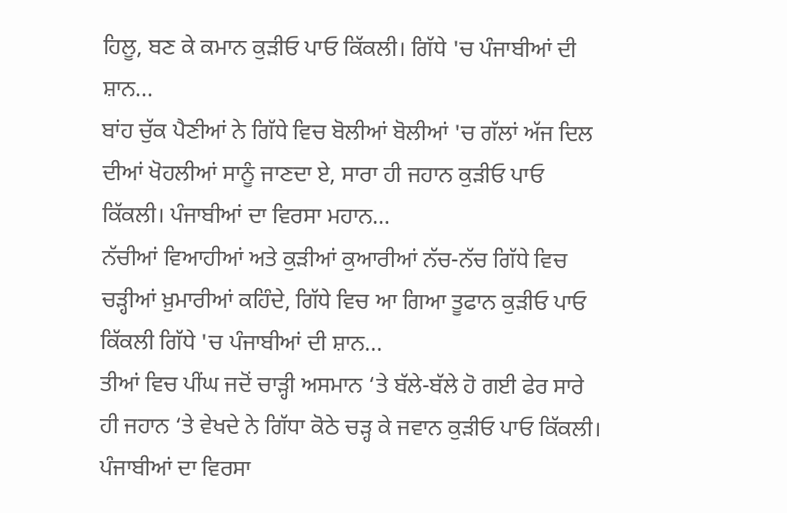ਹਿਲੂ, ਬਣ ਕੇ ਕਮਾਨ ਕੁੜੀਓ ਪਾਓ ਕਿੱਕਲੀ। ਗਿੱਧੇ 'ਚ ਪੰਜਾਬੀਆਂ ਦੀ ਸ਼ਾਨ...
ਬਾਂਹ ਚੁੱਕ ਪੈਣੀਆਂ ਨੇ ਗਿੱਧੇ ਵਿਚ ਬੋਲੀਆਂ ਬੋਲੀਆਂ 'ਚ ਗੱਲਾਂ ਅੱਜ ਦਿਲ ਦੀਆਂ ਖੋਹਲੀਆਂ ਸਾਨੂੰ ਜਾਣਦਾ ਏ, ਸਾਰਾ ਹੀ ਜਹਾਨ ਕੁੜੀਓ ਪਾਓ ਕਿੱਕਲੀ। ਪੰਜਾਬੀਆਂ ਦਾ ਵਿਰਸਾ ਮਹਾਨ…
ਨੱਚੀਆਂ ਵਿਆਹੀਆਂ ਅਤੇ ਕੁੜੀਆਂ ਕੁਆਰੀਆਂ ਨੱਚ-ਨੱਚ ਗਿੱਧੇ ਵਿਚ ਚੜ੍ਹੀਆਂ ਖ਼ੁਮਾਰੀਆਂ ਕਹਿੰਦੇ, ਗਿੱਧੇ ਵਿਚ ਆ ਗਿਆ ਤੂਫਾਨ ਕੁੜੀਓ ਪਾਓ ਕਿੱਕਲੀ ਗਿੱਧੇ 'ਚ ਪੰਜਾਬੀਆਂ ਦੀ ਸ਼ਾਨ...
ਤੀਆਂ ਵਿਚ ਪੀਂਘ ਜਦੋਂ ਚਾੜ੍ਹੀ ਅਸਮਾਨ ‘ਤੇ ਬੱਲੇ-ਬੱਲੇ ਹੋ ਗਈ ਫੇਰ ਸਾਰੇ ਹੀ ਜਹਾਨ ‘ਤੇ ਵੇਖਦੇ ਨੇ ਗਿੱਧਾ ਕੋਠੇ ਚੜ੍ਹ ਕੇ ਜਵਾਨ ਕੁੜੀਓ ਪਾਓ ਕਿੱਕਲੀ। ਪੰਜਾਬੀਆਂ ਦਾ ਵਿਰਸਾ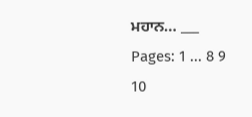ਮਹਾਨ… ___
Pages: 1 ... 8 9 10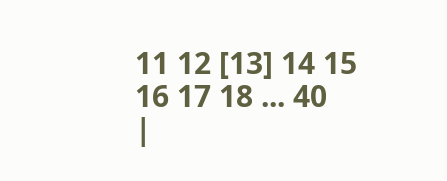11 12 [13] 14 15 16 17 18 ... 40
|